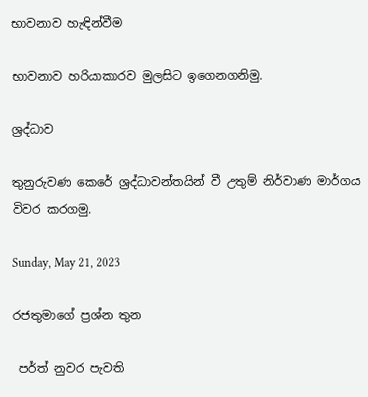භාවනාව හැඳින්වීම

භාවනාව හරියාකාරව මුලසිට ඉගෙනගනිමු.

ශ්‍රද්ධාව

තුනුරුවණ කෙරේ ශ්‍රද්ධාවන්තයින් වී උතුම් නිර්වාණ මාර්ගය විවර කරගමු.

Sunday, May 21, 2023

රජතුමාගේ ප්‍රශ්න තුන

 පර්ත් නුවර පැවති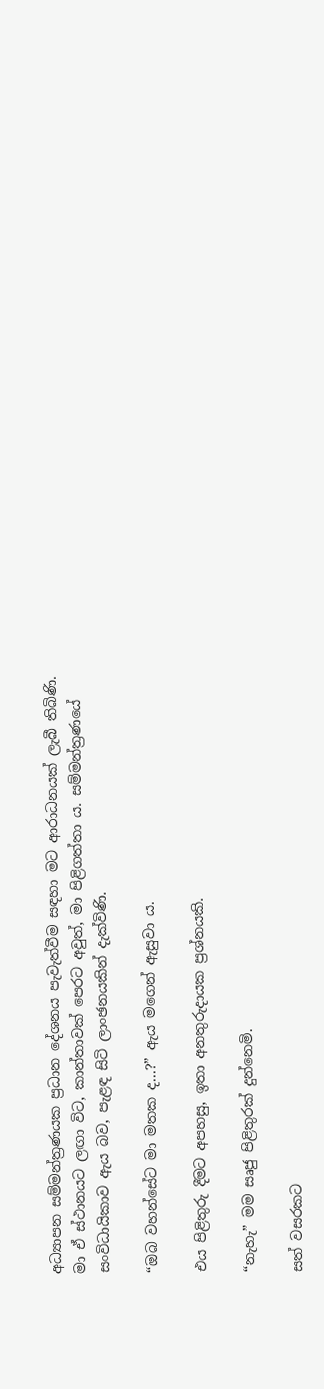අධ්‍යාපන සම්මන්ත්‍රණයක ප්‍රධාන දේශනය පැවැත්වීම සඳහා මට ආරාධනයක් ලැබී තිබිණි. මා ඒ ස්ථානයට ලඟා විට, කාන්තාවක් පෙරට අවුත්, මා පිළිගත්තා ය. සම්මන්ත්‍රණයේ සංවිධායිකාව ඇය බව, පැළඳ සිටි ලාංඡනයකින් දැක්විණි.

“ඔබ වහන්සේට මා මතක ද...?” ඇය මගෙන් ඇසුවා ය.

එය පිළිතුරු දීමට අපහසු, ඉතා අනතුරුදායක ප්‍රශ්නයකි.

“නැහැ” මම සෘජු පිළිතුරක් දුන්නෙමි.

සත් වසරකට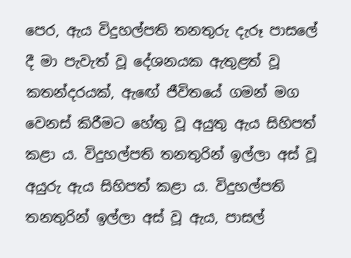පෙර, ඇය විදුහල්පති තනතුරු දැරූ පාසලේ දී මා පැවැත් වූ දේශනයක ඇතුළත් වූ කතන්දරයක්, ඇඟේ ජීවිතයේ ගමන් මග වෙනස් කිරීමට හේතු වූ අයුතු ඇය සිහිපත් කළා ය. විදුහල්පති තනතුරින් ඉල්ලා අස් වූ අයුරු ඇය සිහිපත් කළා ය. විදුහල්පති තනතුරින් ඉල්ලා අස් වූ ඇය, පාසල්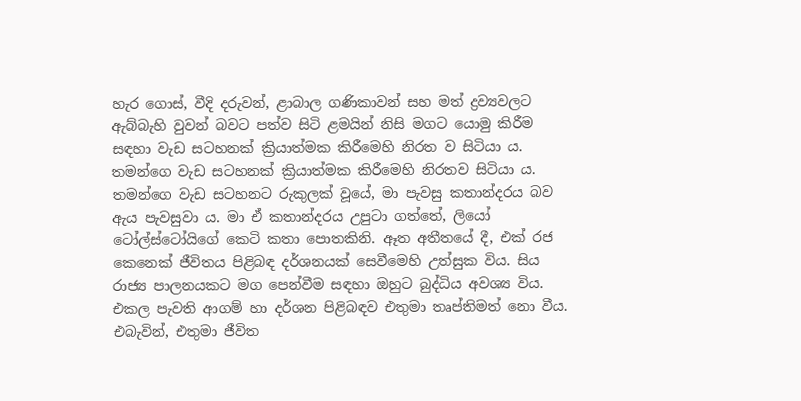හැර ගොස්, වීදි දරුවන්, ළාබාල ගණිකාවන් සහ මත් ද්‍රව්‍යවලට ඇබ්බැහි වුවන් බවට පත්ව සිටි ළමයින් නිසි මගට යොමු කිරීම සඳහා වැඩ සටහනක් ක්‍රියාත්මක කිරීමෙහි නිරත ව සිටියා ය. තමන්ගෙ වැඩ සටහනක් ක්‍රියාත්මක කිරීමෙහි නිරතව සිටියා ය. තමන්ගෙ වැඩ සටහනට රුකුලක් වූයේ, මා පැවසු කතාන්දරය බව ඇය පැවසුවා ය. මා ඒ කතාන්දරය උපුටා ගත්තේ, ලියෝ ටෝල්ස්ටෝයිගේ කෙටි කතා පොතකිනි. ඈත අතීතයේ දී, එක් රජ කෙනෙක් ජීවිතය පිළිබඳ දර්ශනයක් සෙවීමෙහි උත්සුක විය. සිය රාජ්‍ය පාලනයකට මග පෙන්වීම සඳහා ඔහුට බුද්ධිය අවශ්‍ය විය. එකල පැවති ආගම් හා දර්ශන පිළිබඳව එතුමා තෘප්තිමත් නො වීය. එබැවින්, එතුමා ජීවිත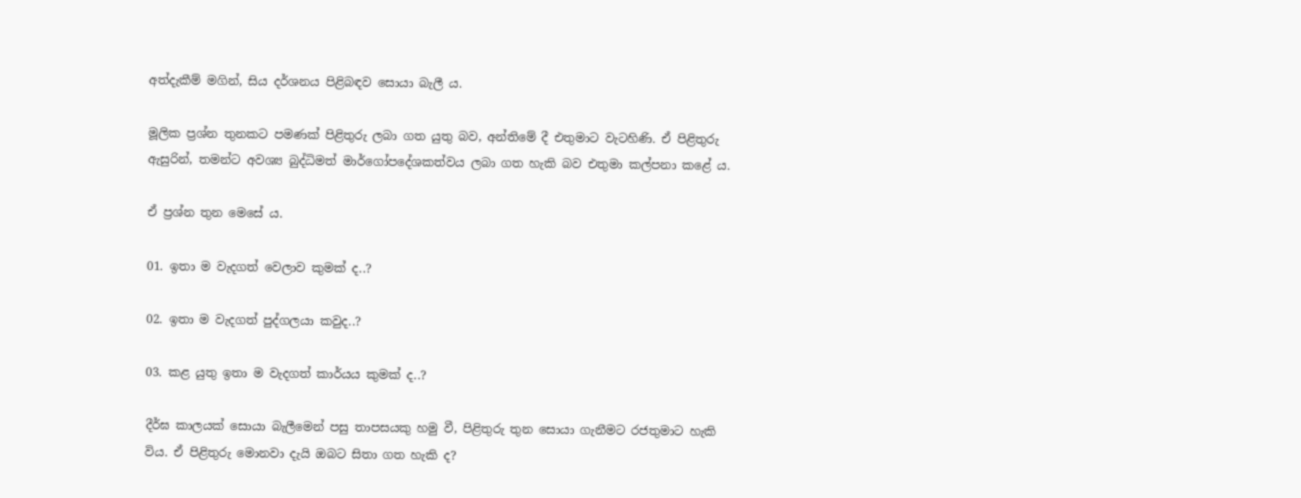අත්දැකීම් මගින්, සිය දර්ශනය පිළිබඳව සොයා බැලී ය.

මූලික ප්‍රශ්න තුනකට පමණක් පිළිතුරු ලබා ගත යුතු බව, අන්තිමේ දී එතුමාට වැටහිණි. ඒ පිළිතුරු ඇසුරින්, තමන්ට අවශ්‍ය බුද්ධිමත් මාර්ගෝපදේශකත්වය ලබා ගත හැකි බව එතුමා කල්පනා කළේ ය.

ඒ ප්‍රශ්න තුන මෙසේ ය.

01. ඉතා ම වැදගත් වෙලාව කුමක් ද..?

02. ඉතා ම වැදගත් පුද්ගලයා කවුද..?

03. කළ යුතු ඉතා ම වැදගත් කාර්යය කුමක් ද..?

දීර්ඝ කාලයක් සොයා බැලීමෙන් පසු තාපසයකු හමු වී, පිළිතුරු තුන සොයා ගැනීමට රජතුමාට හැකි විය. ඒ පිළිතුරු මොනවා දැයි ඔබට සිතා ගත හැකි ද?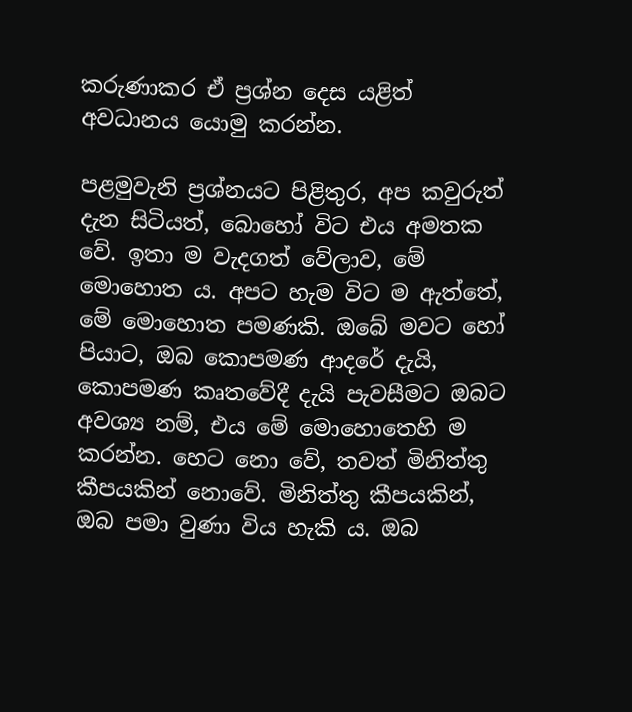කරුණාකර ඒ ප්‍රශ්න දෙස යළිත් අවධානය යොමු කරන්න.

පළමුවැනි ප්‍රශ්නයට පිළිතුර, අප කවුරුත් දැන සිටියත්, බොහෝ විට එය අමතක වේ. ඉතා ම වැදගත් වේලාව, මේ මොහොත ය. අපට හැම විට ම ඇත්තේ, මේ මොහොත පමණකි. ඔබේ මවට හෝ පියාට, ඔබ කොපමණ ආදරේ දැයි, කොපමණ කෘතවේදී දැයි පැවසීමට ඔබට අවශ්‍ය නම්, එය මේ මොහොතෙහි ම කරන්න. හෙට නො වේ, තවත් මිනිත්තු කීපයකින් නොවේ. මිනිත්තු කීපයකින්, ඔබ පමා වුණා විය හැකි ය. ඔබ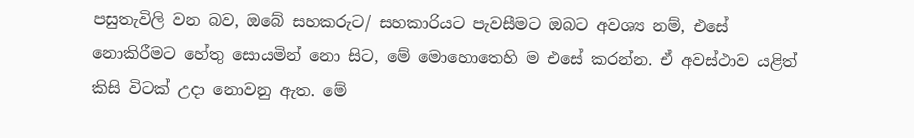පසුතැවිලි වන බව, ඔබේ සහකරුට/ සහකාරියට පැවසීමට ඔබට අවශ්‍ය නම්, එසේ නොකිරීමට හේතු සොයමින් නො සිට, මේ මොහොතෙහි ම එසේ කරන්න. ඒ අවස්ථාව යළිත් කිසි විටක් උදා නොවනු ඇත. මේ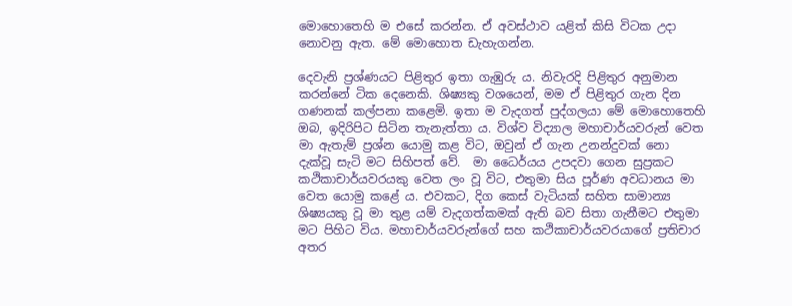මොහොතෙහි ම එසේ කරන්න. ඒ අවස්ථාව යළිත් කිසි විටක උදා නොවනු ඇත. මේ මොහොත ඩැහැගන්න.

දෙවැනි ප්‍රශ්ණයට පිළිතුර ඉතා ගැඹුරු ය. නිවැරදි පිළිතුර අනුමාන කරන්නේ ටික දෙනෙකි. ශිෂ්‍යකු වශයෙන්, මම ඒ පිළිතුර ගැන දින ගණනක් කල්පනා කළෙමි. ඉතා ම වැදගත් පුද්ගලයා මේ මොහොතෙහි ඔබ, ඉදිරිපිට සිටින තැනැත්තා ය. විශ්ව විද්‍යාල මහාචාර්යවරුන් වෙත මා ඇතැම් ප්‍රශ්න යොමු කළ විට, ඔවුන් ඒ ගැන උනන්දුවක් නො දැක්වූ සැටි මට සිහිපත් වේ.  මා ධෛර්යය උපදවා ගෙන සුප්‍රකට කථිකාචාර්යවරයකු වෙත ලං වූ විට, එතුමා සිය පූර්ණ අවධානය මා වෙත යොමු කළේ ය. එවකට, දිග කෙස් වැටියක් සහිත සාමාන්‍ය ශිෂ්‍යයකු වූ මා තුළ යම් වැදගත්කමක් ඇති බව සිතා ගැනීමට එතුමා මට පිහිට විය. මහාචාර්යවරුන්ගේ සහ කථිකාචාර්යවරයාගේ ප්‍රතිචාර අතර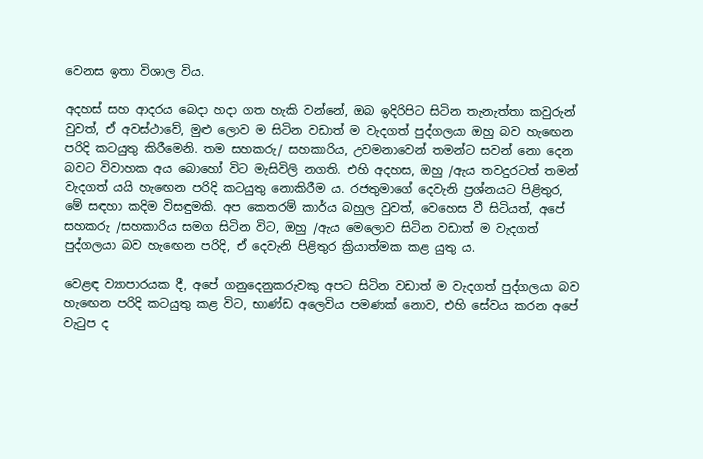වෙනස ඉතා විශාල විය.

අදහස් සහ ආදරය බෙදා හදා ගත හැකි වන්නේ, ඔබ ඉදිරිපිට සිටින තැනැත්තා කවුරුන් වුවත්, ඒ අවස්ථාවේ, මුළු ලොව ම සිටින වඩාත් ම වැදගත් පුද්ගලයා ඔහු බව හැඟෙන පරිදි කටයුතු කිරීමෙනි. තම සහකරු/ සහකාරිය, උවමනාවෙන් තමන්ට සවන් නො දෙන බවට විවාහක අය බොහෝ විට මැසිවිලි නගති. එහි අදහස, ඔහු /ඇය තවදුරටත් තමන් වැදගත් යයි හැඟෙන පරිදි කටයුතු නොකිරීම ය. රජතුමාගේ දෙවැනි ප්‍රශ්නයට පිළිතුර, මේ සඳහා කදිම විසඳුමකි. අප කෙතරම් කාර්ය බහුල වුවත්, වෙහෙස වී සිටියත්, අපේ සහකරු /සහකාරිය සමග සිටින විට, ඔහු /ඇය මෙලොව සිටින වඩාත් ම වැදගත් පුද්ගලයා බව හැඟෙන පරිදි, ඒ දෙවැනි පිළිතුර ක්‍රියාත්මක කළ යුතු ය.

වෙළඳ ව්‍යාපාරයක දී, අපේ ගනුදෙනුකරුවකු අපට සිටින වඩාත් ම වැදගත් පුද්ගලයා බව හැඟෙන පරිදි කටයුතු කළ විට, භාණ්ඩ අලෙවිය පමණක් නොව, එහි සේවය කරන අපේ වැටුප ද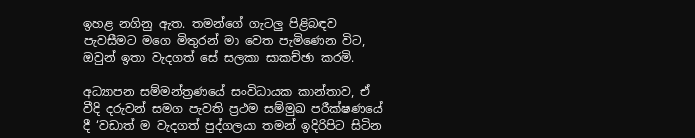ඉහළ නගිනු ඇත. තමන්ගේ ගැටලු පිළිබඳව පැවසීමට මගෙ මිතුරන් මා වෙත පැමිණෙන විට, ඔවුන් ඉතා වැදගත් සේ සලකා සාකච්ඡා කරමි.

අධ්‍යාපන සම්මන්ත්‍රණයේ සංවිධායක කාන්තාව, ඒ වීදි දරුවන් සමග පැවති ප්‍රථම සම්මුඛ පරීක්ෂණයේ දී ‘වඩාත් ම වැදගත් පුද්ගලයා තමන් ඉදිරිපිට සිටින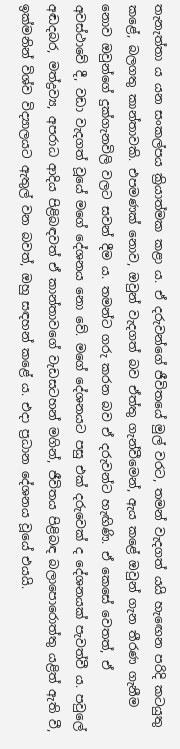තැනැත්තා ය යන සංකල්පය ක්‍රියාත්මක කළා ය. ඒ දරුවන්ගේ ජීවිතයේ මුල් වරට, තමන් වැදගත් යයි හැඟෙන පරිදි කටයුතු කළේ, බලගතු කාන්තාවකි. එපමණක් නොව, ඔවුන් වැදගත් බව ඒත්තු ගැන්වීමෙන්, ඇය කළේ ඔවුන් ගැන තීරණ ගැනීම නොව ඔවුන්ගේ දුක්ගැනවිලි වලට සවන් දීම ය. තමන්ට ගරු කරන බව ඒ දරුවන්ට හැඟිණි. ඒ කෙසේ වෙතත්, ඒ අවස්ථාවේ දී, වඩා වැදගත් වූයේ මගේ දේශනය නො වේ. මගේ දේශනයට පසු එක් දරුවෙක් ද දේශනයක් පැවත්වී ය. පවුලේ අඬදබර, මත්ද්‍රව්‍ය, අපරාධ ආදිය පිළිබඳවත් ඒ කාන්තාවගේ වැඩසටහන් මගින්, ජීවිතය පිළිබඳ බලාපොරොත්තු යළිත් ඇති වී, ඉක්මනින් විශ්ව විද්‍යාලයට ඇතුල් වන බවත්, ඔහු සඳහන් කළේ ය. එදා ප්‍රධාන දේශනය වූයේ එයයි.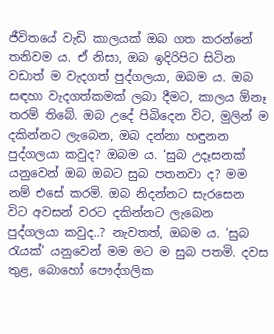ජීවිතයේ වැඩි කාලයක් ඔබ ගත කරන්නේ තනිවම ය. ඒ නිසා, ඔබ ඉදිරිපිට සිටින වඩාත් ම වැදගත් පුද්ගලයා, ඔබම ය. ඔබ සඳහා වැදගත්කමක් ලබා දීමට, කාලය ඕනෑ තරම් තිබේ. ඔබ උදේ පිබිදෙන විට, මුලින් ම දකින්නට ලැබෙන, ඔබ දන්නා හඳුනන පුද්ගලයා කවුද? ඔබම ය. ‘සුබ උදෑසනක් යනුවෙන් ඔබ ඔබට සුබ පතනවා ද? මම නම් එසේ කරමි. ඔබ නිදන්නට සැරසෙන විට අවසන් වරට දකින්නට ලැබෙන පුද්ගලයා කවුද..? නැවතත්, ඔබම ය. ‘සුබ රැයක්’ යනුවෙන් මම මට ම සුබ පතමි. දවස තුළ, බොහෝ පෞද්ගලික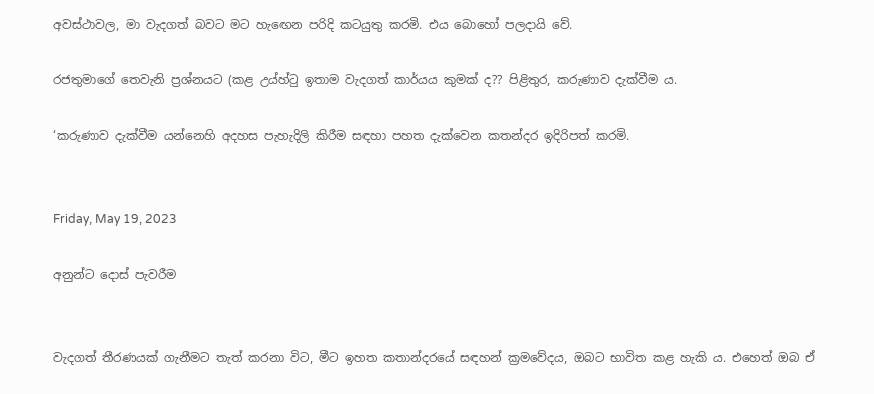අවස්ථාවල, මා වැදගත් බවට මට හැඟෙන පරිදි කටයුතු කරමි. එය බොහෝ පලදායි වේ.

රජතුමාගේ තෙවැනි ප්‍රශ්නයට (කළ උය්හ්ටු ඉතාම වැදගත් කාර්යය කුමක් ද?? පිළිතුර, කරුණාව දැක්වීම ය.

‘කරුණාව දැක්වීම යන්නෙහි අදහස පැහැදිලි කිරීම සඳහා පහත දැක්වෙන කතන්දර ඉදිරිපත් කරමි.


Friday, May 19, 2023

අනුන්ට දොස් පැවරීම


වැදගත් තීරණයක් ගැනීමට තැත් කරනා විට, මීට ඉහත කතාන්දරයේ සඳහන් ක්‍රමවේදය, ඔබට භාවිත කළ හැකි ය. එහෙත් ඔබ ඒ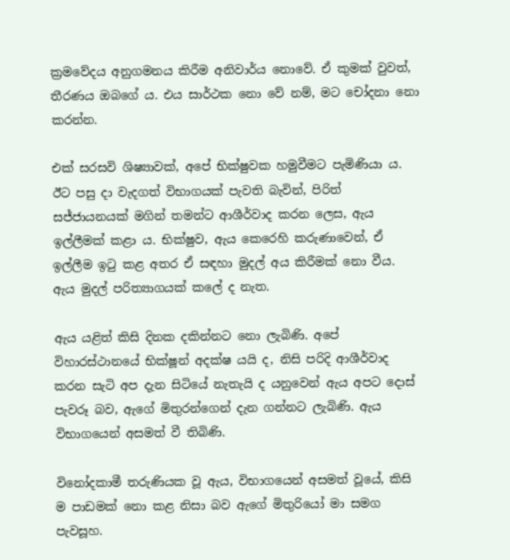ක්‍රමවේදය අනුගමනය කිරීම අනිවාර්ය නොවේ. ඒ කුමක් වුවත්, තීරණය ඔබගේ ය. එය සාර්ථක නො වේ නම්, මට චෝදනා නො කරන්න.

එක් සරසවි ශිෂ්‍යාවක්, අපේ භික්ෂුවක හමුවීමට පැමිණියා ය. ඊට පසු දා වැදගත් විභාගයක් පැවති බැවින්, පිරිත් සජ්ජායනයක් මගින් තමන්ට ආශීර්වාද කරන ලෙස, ඇය ඉල්ලීමක් කළා ය. භික්ෂුව, ඇය කෙරෙහි කරුණාවෙන්, ඒ ඉල්ලීම ඉටු කළ අතර ඒ සඳහා මුදල් අය කිරීමක් නො වීය. ඇය මුදල් පරිත්‍යාගයක් කලේ ද නැත.

ඇය යළිත් කිසි දිනක දකින්නට නො ලැබිණි. අපේ විහාරස්ථානයේ භික්ෂූන් අදක්ෂ යයි ද, නිසි පරිදි ආශීර්වාද කරන සැටි අප දැන සිටියේ නැතැයි ද යනුවෙන් ඇය අපට දොස් පැවරූ බව, ඇගේ මිතුරන්ගෙන් දැන ගන්නට ලැබිණි. ඇය විභාගයෙන් අසමත් වී තිබිණි.

විනෝදකාමී තරුණියක වූ ඇය, විභාගයෙන් අසමත් වූයේ, කිසි ම පාඩමක් නො කළ නිසා බව ඇගේ මිතුරියෝ මා සමග පැවසූහ.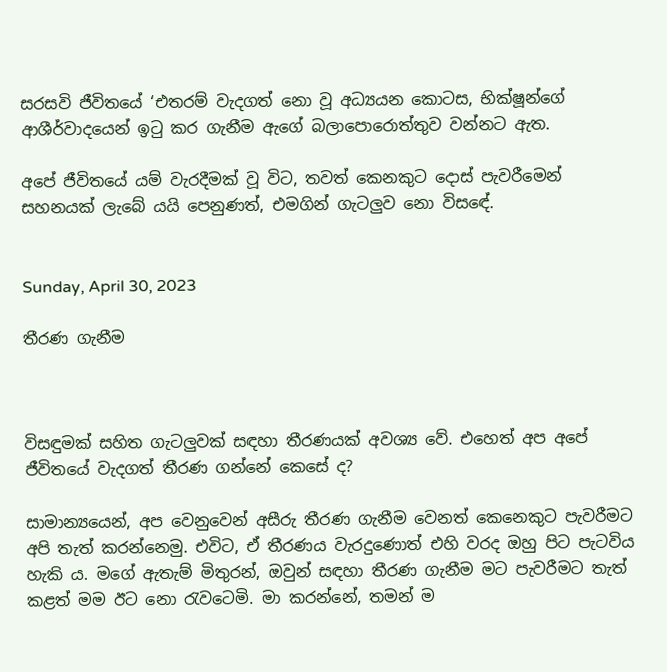සරසවි ජීවිතයේ ‘එතරම් වැදගත් නො වූ අධ්‍යයන කොටස, භික්ෂූන්ගේ ආශීර්වාදයෙන් ඉටු කර ගැනීම ඇගේ බලාපොරොත්තුව වන්නට ඇත.

අපේ ජීවිතයේ යම් වැරදීමක් වූ විට, තවත් කෙනකුට දොස් පැවරීමෙන් සහනයක් ලැබේ යයි පෙනුණත්, එමගින් ගැටලුව නො විසඳේ.


Sunday, April 30, 2023

තීරණ ගැනීම



විසඳුමක් සහිත ගැටලුවක් සඳහා තීරණයක් අවශ්‍ය වේ. එහෙත් අප අපේ ජීවිතයේ වැදගත් තීරණ ගන්නේ කෙසේ ද?

සාමාන්‍යයෙන්, අප වෙනුවෙන් අසීරු තීරණ ගැනීම වෙනත් කෙනෙකුට පැවරීමට අපි තැත් කරන්නෙමු. එවිට, ඒ තීරණය වැරදුණොත් එහි වරද ඔහු පිට පැටවිය හැකි ය. මගේ ඇතැම් මිතුරන්, ඔවුන් සඳහා තීරණ ගැනීම මට පැවරීමට තැත් කළත් මම ඊට නො රැවටෙමි. මා කරන්නේ, තමන් ම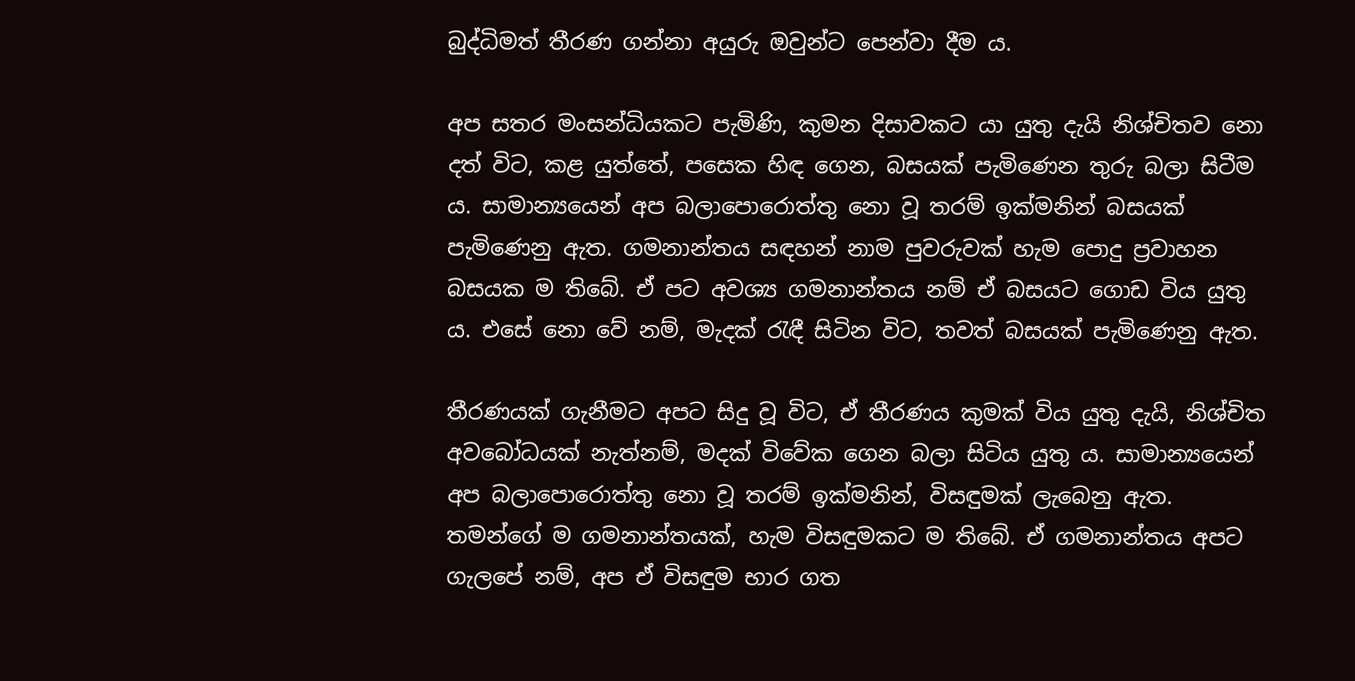බුද්ධිමත් තීරණ ගන්නා අයුරු ඔවුන්ට පෙන්වා දීම ය.

අප සතර මංසන්ධියකට පැමිණි, කුමන දිසාවකට යා යුතු දැයි නිශ්චිතව නො දත් විට, කළ යුත්තේ, පසෙක හිඳ ගෙන, බසයක් පැමිණෙන තුරු බලා සිටීම ය. සාමාන්‍යයෙන් අප බලාපොරොත්තු නො වූ තරම් ඉක්මනින් බසයක් පැමිණෙනු ඇත. ගමනාන්තය සඳහන් නාම පුවරුවක් හැම පොදු ප්‍රවාහන බසයක ම තිබේ. ඒ පට අවශ්‍ය ගමනාන්තය නම් ඒ බසයට ගොඩ විය යුතු ය. එසේ නො වේ නම්, මැදක් රැඳී සිටින විට, තවත් බසයක් පැමිණෙනු ඇත.

තීරණයක් ගැනීමට අපට සිදු වූ විට, ඒ තීරණය කුමක් විය යුතු දැයි, නිශ්චිත අවබෝධයක් නැත්නම්, මදක් විවේක ගෙන බලා සිටිය යුතු ය. සාමාන්‍යයෙන් අප බලාපොරොත්තු නො වූ තරම් ඉක්මනින්, විසඳුමක් ලැබෙනු ඇත. තමන්ගේ ම ගමනාන්තයක්, හැම විසඳුමකට ම තිබේ. ඒ ගමනාන්තය අපට ගැලපේ නම්, අප ඒ විසඳුම භාර ගත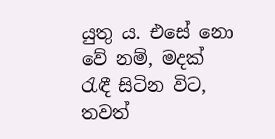යුතු ය. එසේ නො වේ නම්, මදක් රැඳී සිටින විට, තවත්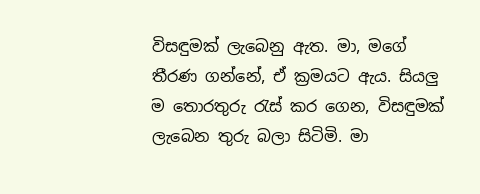විසඳුමක් ලැබෙනු ඇත. මා, මගේ තීරණ ගන්නේ, ඒ ක්‍රමයට ඇය. සියලු ම තොරතුරු රැස් කර ගෙන, විසඳුමක් ලැබෙන තුරු බලා සිටිමි. මා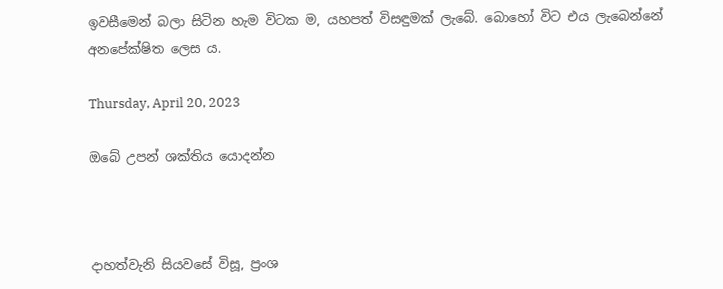ඉවසීමෙන් බලා සිටින හැම විටක ම, යහපත් විසඳුමක් ලැබේ. බොහෝ විට එය ලැබෙන්නේ අනපේක්ෂිත ලෙස ය.

Thursday, April 20, 2023

ඔබේ උපන් ශක්තිය යොදන්න



දාහත්වැනි සියවසේ විසූ, ප්‍රංශ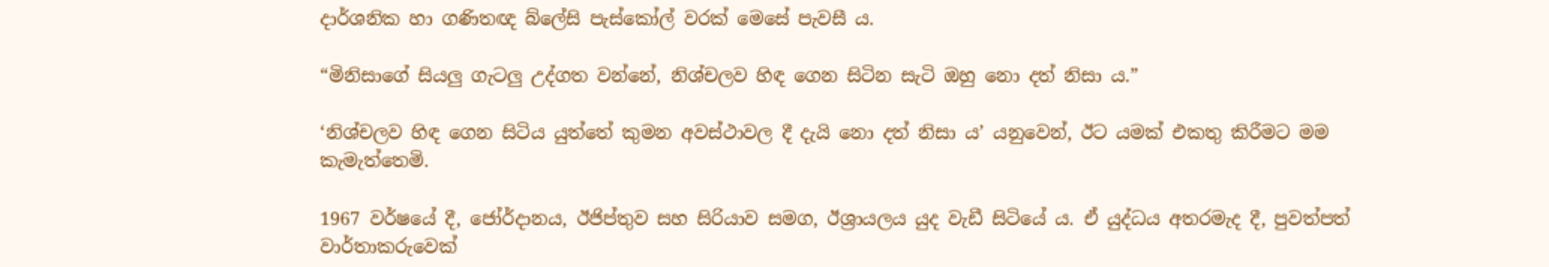දාර්ශනික හා ගණිතඥ බ්ලේසි පැස්කෝල් වරක් මෙසේ පැවසී ය.

“මිනිසාගේ සියලු ගැටලු උද්ගත වන්නේ, නිශ්චලව හිඳ ගෙන සිටින සැටි ඔහු නො දත් නිසා ය.”

‘නිශ්චලව හිඳ ගෙන සිටිය යුත්තේ කුමන අවස්ථාවල දී දැයි නො දත් නිසා ය’ යනුවෙන්, ඊට යමක් එකතු කිරීමට මම කැමැත්තෙමි.

1967 වර්ෂයේ දී, ජෝර්දානය, ඊජිප්තුව සහ සිරියාව සමග, ඊශ්‍රායලය යුද වැඩී සිටියේ ය. ඒ යුද්ධය අතරමැද දී, පුවත්පත් වාර්තාකරුවෙක්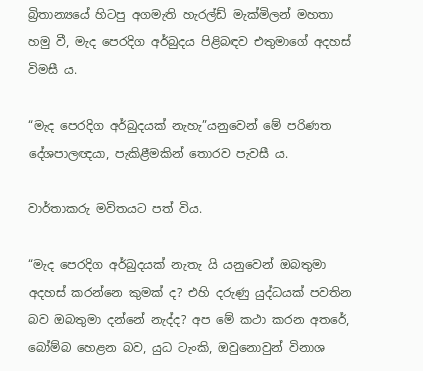බ්‍රිතාන්‍යයේ හිටපු අගමැති හැරල්ඩ් මැක්මිලන් මහතා හමු වී, මැද පෙරදිග අර්බුදය පිළිබඳව එතුමාගේ අදහස් විමසී ය.

“මැද පෙරදිග අර්බුදයක් නැහැ”යනුවෙන් මේ පරිණත දේශපාලඥයා, පැකිළීමකින් තොරව පැවසී ය.

වාර්තාකරු මවිතයට පත් විය.

“මැද පෙරදිග අර්බුදයක් නැතැ යි යනුවෙන් ඔබතුමා අදහස් කරන්නෙ කුමක් ද? එහි දරුණු යුද්ධයක් පවතින බව ඔබතුමා දන්නේ නැද්ද? අප මේ කථා කරන අතරේ, බෝම්බ හෙළන බව, යුධ ටැංකි, ඔවුනොවුන් විනාශ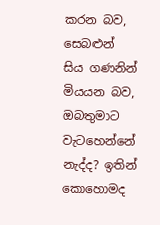කරන බව, සෙබළුන් සිය ගණනින් මියයන බව, ඔබතුමාට වැටහෙන්නේ නැද්ද? ඉතින් කොහොමද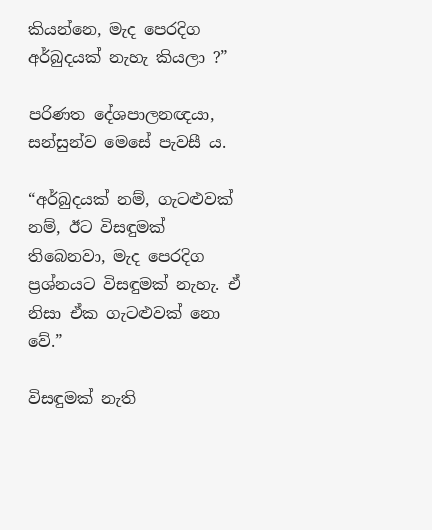කියන්නෙ, මැද පෙරදිග අර්බුදයක් නැහැ කියලා ?”

පරිණත දේශපාලනඥයා, සන්සුන්ව මෙසේ පැවසී ය.

“අර්බුදයක් නම්, ගැට‍ළුවක් නම්, ඊට විසඳුමක් තිබෙනවා, මැද පෙරදිග ප්‍රශ්නයට විසඳුමක් නැහැ. ඒ නිසා ඒක ගැට‍ළුවක් නො වේ.”

විසඳුමක් නැති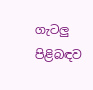ගැටලු පිළිබඳව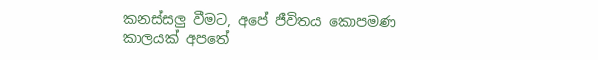කනස්සලු වීමට, අපේ ජීවිතය කොපමණ කාලයක් අපතේ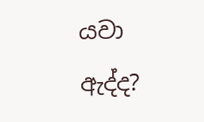යවා ඇද්ද?